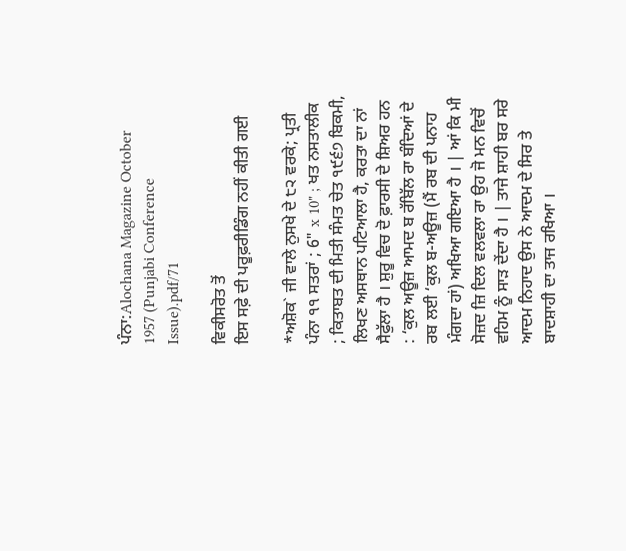ਪੰਨਾ:Alochana Magazine October 1957 (Punjabi Conference Issue).pdf/71

ਵਿਕੀਸਰੋਤ ਤੋਂ
ਇਸ ਸਫ਼ੇ ਦੀ ਪਰੂਫ਼ਰੀਡਿੰਗ ਨਹੀਂ ਕੀਤੀ ਗਈ

*ਅਸ਼ੋਕ` ਜੀ ਵਾਲੇ ਨੁਸਖੇ ਦੇ ੮੨ ਵਰਕੇ; ਪ੍ਰਤੀ ਪੰਨਾ ੧੧ ਸਤਰਾਂ ; 6" x 10" ; ਖਤ ਨਸਤਾਲੀਕ ; ਕਿਤਾਬਤ ਦੀ ਮਿਤੀ ਸੰਮਤ ਚੇਤ ੧੯੬੭ ਬਿਕਮੀ, ਲਿਖਣ ਅਸਥਾਨ ਪਟਿਆਲਾ ਹੈ, ਕਰਤਾ ਦਾ ਨਾਂ ਸੈਫੁੱਲਾ ਹੈ । ਸ਼ੁਰੂ ਵਿਚ ਦੋ ਫ਼ਾਰਸੀ ਦੇ ਸ਼ਿਅਰ ਹਨ : ‘ਕੁਲ ਅਊਜ਼ ਆਮਦ ਬ ਰੱਬਿੱਲ ਰਾ ਬੰਦਿਆਂ ਦੇ ਰਬ ਲਈ ‘ਕੁਲ ਬ-ਅਊਜ਼ (ਮੈਂ ਰਬ ਦੀ ਪਨਾਹ ਮੰਗਦਾ ਹਾਂ) ਅਖਿਆ ਗਇਆ ਹੈ । | ਆਂ ਕਿ ਮੀ ਸੋਜ਼ਦ ਜ਼ਿ ਦਿਲ ਵਲਵਲਾ ਰਾ ਉਹ ਜੋ ਮਨ ਵਿਚੋਂ ਵਹਿਮ ਨੂੰ ਸਾੜ ਦੇਂਦਾ ਹੈ । | ਤਾਜੇ ਸ਼ਾਹੀ ਬਰ ਸਰੇ ਆਦਮ ਨਿਹਾਦ ਉਸ ਨੇ ਆਦਮ ਦੇ ਸਿਰ ਤੇ ਬਾਦਸ਼ਾਹੀ ਦਾ ਤਾਜ ਰਖਿਆ ।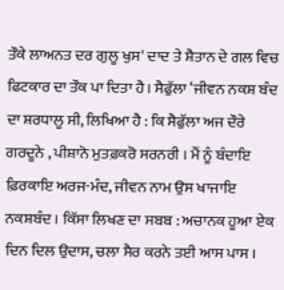ਤੌਕੇ ਲਾਅਨਤ ਦਰ ਗੁਲੂ ਖੁਸ' ਦਾਦ ਤੇ ਸ਼ੈਤਾਨ ਦੇ ਗਲ ਵਿਚ ਫਿਟਕਾਰ ਦਾ ਤੌਕ ਪਾ ਦਿਤਾ ਹੈ। ਸੈਫੁੱਲਾ ‘ਜੀਵਨ ਨਕਸ਼ ਬੰਦ ਦਾ ਸ਼ਰਧਾਲੂ ਸੀ, ਲਿਖਿਆ ਹੈ : ਕਿ ਸੈਫੁੱਲਾ ਅਜ ਦੌਰੇ ਗਰਦੂਨੇ , ਪੀਸ਼ਾਨੋ ਮੁਤਫ਼ਕਰੋ ਸਰਨਰੀ । ਮੈਂ ਨੂੰ ਬੰਦਾਇ ਫ਼ਿਰਕਾਇ ਅਰਜ-ਮੰਦ, ਜੀਵਨ ਨਾਮ ਉਸ ਖਾਜਾਇ ਨਕਸ਼ਬੰਦ । ਕਿੱਸਾ ਲਿਖਣ ਦਾ ਸਬਬ : ਅਚਾਨਕ ਹੂਆ ਏਕ ਦਿਨ ਦਿਲ ਉਦਾਸ, ਚਲਾ ਸੈਰ ਕਰਨੇ ਤਈ ਆਸ ਪਾਸ ।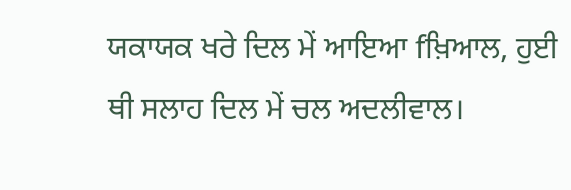ਯਕਾਯਕ ਖਰੇ ਦਿਲ ਮੇਂ ਆਇਆ fਖ਼ਿਆਲ, ਹੁਈ ਥੀ ਸਲਾਹ ਦਿਲ ਮੇਂ ਚਲ ਅਦਲੀਵਾਲ।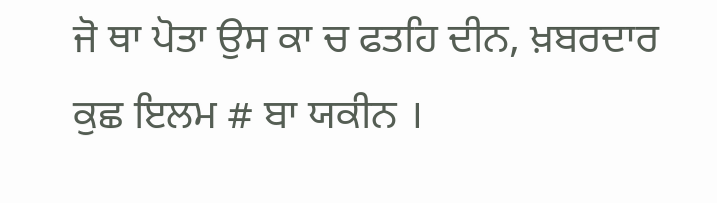ਜੋ ਥਾ ਪੋਤਾ ਉਸ ਕਾ ਚ ਫਤਹਿ ਦੀਨ, ਖ਼ਬਰਦਾਰ ਕੁਛ ਇਲਮ # ਬਾ ਯਕੀਨ ।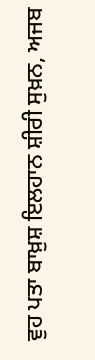ਵੁਹ ਪਤਾ ਬਾਖ਼ੁਸ਼ ਇਲਹਾਨ ਸ਼ੀਰੀ ਸੁਖ਼ਨ, ਅਜਬ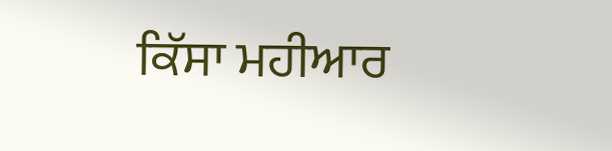ਕਿੱਸਾ ਮਹੀਆਰ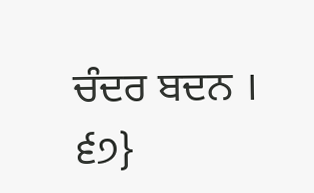ਚੰਦਰ ਬਦਨ । ੬੭}